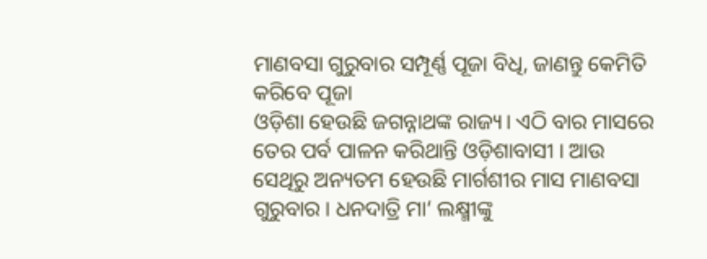ମାଣବସା ଗୁରୁବାର ସମ୍ପୂର୍ଣ୍ଣ ପୂଜା ବିଧି, ଜାଣନ୍ତୁ କେମିତି କରିବେ ପୂଜା
ଓଡ଼ିଶା ହେଉଛି ଜଗନ୍ନାଥଙ୍କ ରାଜ୍ୟ। ଏଠି ବାର ମାସରେ ତେର ପର୍ବ ପାଳନ କରିଥାନ୍ତି ଓଡ଼ିଶାବାସୀ । ଆଉ ସେଥିରୁ ଅନ୍ୟତମ ହେଉଛି ମାର୍ଗଶୀର ମାସ ମାଣବସା ଗୁରୁବାର। ଧନଦାତ୍ରି ମା‘ ଲକ୍ଷ୍ମୀଙ୍କୁ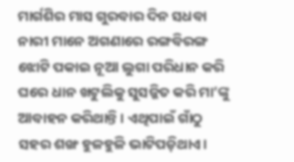ମାର୍ଗଶିର ମାସ ଗୁରବାର ଦିନ ସଧବା ନାରୀ ମାନେ ଅଗଣାରେ ରଙ୍ଗବିରଙ୍ଗ ଝୋଟି ପକାଇ ନୂଆ ଲୁଗା ପରିଧାନ କରି ଘରେ ଧାନ ଖଟୁଲିକୁ ସୁସଜ୍ଜିତ କରି ମା’ଙ୍କୁ ଆବାହନ କରିଥାନ୍ତି। ଏଥିପାଇଁ ଗାଁଠୁ ସହର ଶଙ୍ଖ ହୁଳହୁଳି ଭାଟିପଡ଼ିଥାଏ।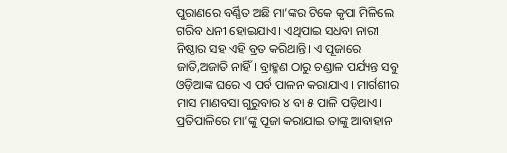ପୁରାଣରେ ବର୍ଣ୍ଣିତ ଅଛି ମା’ଙ୍କର ଟିକେ କୃପା ମିଳିଲେ ଗରିବ ଧନୀ ହୋଇଯାଏ। ଏଥିପାଇ ସଧବା ନାରୀ ନିଷ୍ଠାର ସହ ଏହି ବ୍ରତ କରିଥାନ୍ତି। ଏ ପୂଜାରେ ଜାତି,ଅଜାତି ନାହିଁ । ବ୍ରାହ୍ମଣ ଠାରୁ ଚଣ୍ଡାଳ ପର୍ଯ୍ୟନ୍ତ ସବୁ ଓଡ଼ିଆଙ୍କ ଘରେ ଏ ପର୍ବ ପାଳନ କରାଯାଏ । ମାର୍ଗଶୀର ମାସ ମାଣବସା ଗୁରୁବାର ୪ ବା ୫ ପାଳି ପଡ଼ିଥାଏ। ପ୍ରତିପାଳିରେ ମା’ଙ୍କୁ ପୂଜା କରାଯାଇ ତାଙ୍କୁ ଆବାହାନ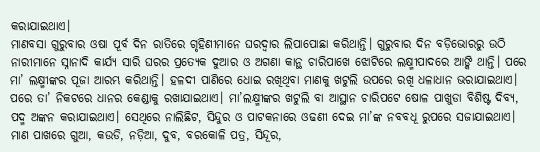କରାଯାଇଥାଏ।
ମାଣବସା ଗୁରୁବାର ଓଷା ପୂର୍ବ ଦିନ ରାତିରେ ଗୃହିଣୀମାନେ ଘରଦ୍ୱାର ଲିପାପୋଛା କରିଥାନ୍ତି। ଗୁରୁବାର ଦିନ ବଡ଼ିଭୋରରୁ ଉଠି ନାରୀମାନେ ସ୍ନାନାଦି କାର୍ଯ୍ୟ ସାରି ଘରର ପ୍ରତ୍ୟେକ ଦୁଆର ଓ ଅଗଣା କାନ୍ଥ ଚାରିପାଖେ ଝୋଟିରେ ଲକ୍ଷ୍ମୀପାଦରେ ଆଙ୍କି ଥାନ୍ତି। ପରେ ମା’ ଲକ୍ଷ୍ମୀଙ୍କର ପୂଜା ଆରମ୍ଭ କରିଥାନ୍ତି। ହଳଦୀ ପାଣିରେ ଧୋଇ ରଖିଥିବା ମାଣକୁ ଖଟୁଲି ଉପରେ ରଖି ଧଳାଧାନ ଭରାଯାଇଥାଏ। ପରେ ତା’ ନିକଟରେ ଧାନର କେଣ୍ଡାକୁ ରଖାଯାଇଥାଏ। ମା’ଲକ୍ଷ୍ମୀଙ୍କର ଖଟୁଲି ବା ଆସ୍ଥାନ ଚାରିପଟେ ଷୋଳ ପାଖୁଡା ବିଶିଷ୍ଟ ଦିବ୍ୟ, ପଦ୍ମ ଅଙ୍କନ କରାଯାଇଥାଏ। ସେଥିରେ ନାଲିଛିଟ, ସିନ୍ଦୁର ଓ ପାଟକନାରେ ଓଢଣୀ ଦେଇ ମା’ଙ୍କ ନବବଧୂ ରୁପରେ ସଜାଯାଇଥାଏ। ମାଣ ପାଖରେ ଗୁଆ, କଉଡି, ନଡ଼ିଆ, ଦୁବ, ବରକୋଳି ପତ୍ର, ସିନ୍ଦୂର,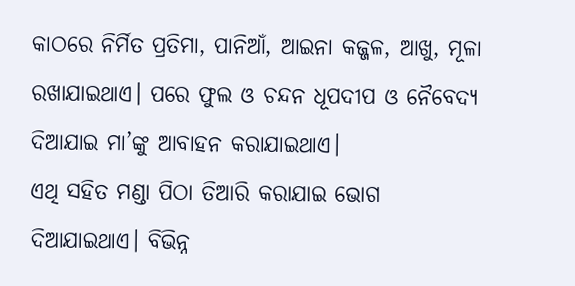କାଠରେ ନିର୍ମିତ ପ୍ରତିମା, ପାନିଆଁ, ଆଇନା କଜ୍ଜଳ, ଆଖୁ, ମୂଳା ରଖାଯାଇଥାଏ। ପରେ ଫୁଲ ଓ ଚନ୍ଦନ ଧୂପଦୀପ ଓ ନୈବେଦ୍ୟ ଦିଆଯାଇ ମା’ଙ୍କୁ ଆବାହନ କରାଯାଇଥାଏ।
ଏଥି ସହିତ ମଣ୍ଡା ପିଠା ତିଆରି କରାଯାଇ ଭୋଗ ଦିଆଯାଇଥାଏ। ବିଭିନ୍ନ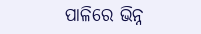ପାଳିରେ ଭିନ୍ନ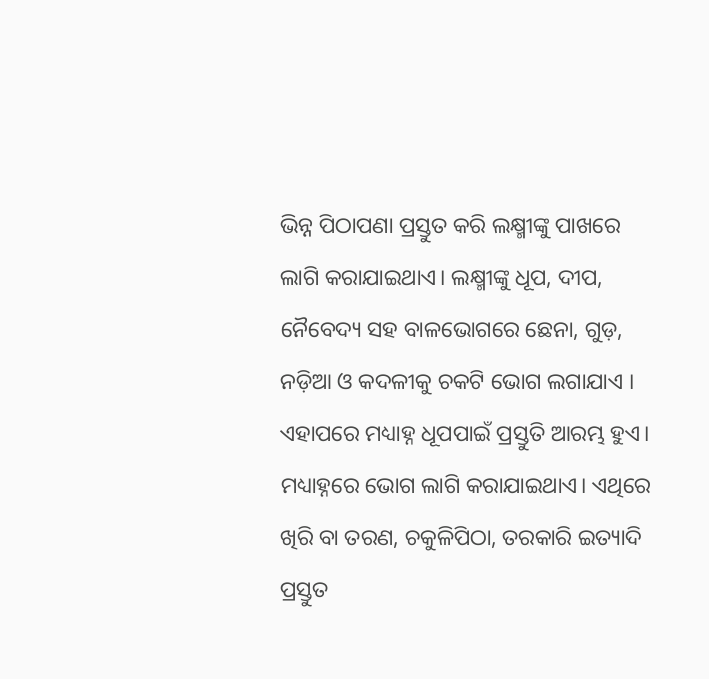ଭିନ୍ନ ପିଠାପଣା ପ୍ରସ୍ତୁତ କରି ଲକ୍ଷ୍ମୀଙ୍କୁ ପାଖରେ ଲାଗି କରାଯାଇଥାଏ। ଲକ୍ଷ୍ମୀଙ୍କୁ ଧୂପ, ଦୀପ, ନୈବେଦ୍ୟ ସହ ବାଳଭୋଗରେ ଛେନା, ଗୁଡ଼, ନଡ଼ିଆ ଓ କଦଳୀକୁ ଚକଟି ଭୋଗ ଲଗାଯାଏ । ଏହାପରେ ମଧ୍ୟାହ୍ନ ଧୂପପାଇଁ ପ୍ରସ୍ତୁତି ଆରମ୍ଭ ହୁଏ। ମଧ୍ୟାହ୍ନରେ ଭୋଗ ଲାଗି କରାଯାଇଥାଏ। ଏଥିରେ ଖିରି ବା ତରଣ, ଚକୁଳିପିଠା, ତରକାରି ଇତ୍ୟାଦି ପ୍ରସ୍ତୁତ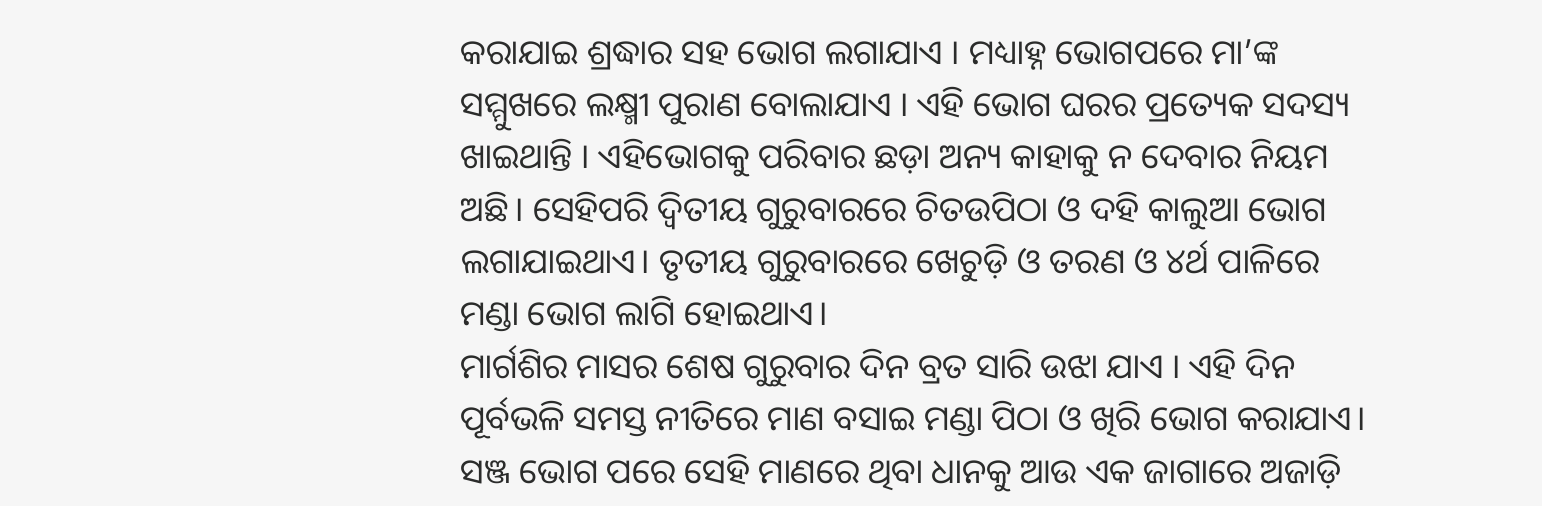କରାଯାଇ ଶ୍ରଦ୍ଧାର ସହ ଭୋଗ ଲଗାଯାଏ । ମଧ୍ୟାହ୍ନ ଭୋଗପରେ ମା’ଙ୍କ ସମ୍ମୁଖରେ ଲକ୍ଷ୍ମୀ ପୁରାଣ ବୋଲାଯାଏ । ଏହି ଭୋଗ ଘରର ପ୍ରତ୍ୟେକ ସଦସ୍ୟ ଖାଇଥାନ୍ତି । ଏହିଭୋଗକୁ ପରିବାର ଛଡ଼ା ଅନ୍ୟ କାହାକୁ ନ ଦେବାର ନିୟମ ଅଛି। ସେହିପରି ଦ୍ୱିତୀୟ ଗୁରୁବାରରେ ଚିତଉପିଠା ଓ ଦହି କାଲୁଆ ଭୋଗ ଲଗାଯାଇଥାଏ। ତୃତୀୟ ଗୁରୁବାରରେ ଖେଚୁଡ଼ି ଓ ତରଣ ଓ ୪ର୍ଥ ପାଳିରେ ମଣ୍ଡା ଭୋଗ ଲାଗି ହୋଇଥାଏ।
ମାର୍ଗଶିର ମାସର ଶେଷ ଗୁରୁବାର ଦିନ ବ୍ରତ ସାରି ଉଝା ଯାଏ । ଏହି ଦିନ ପୂର୍ବଭଳି ସମସ୍ତ ନୀତିରେ ମାଣ ବସାଇ ମଣ୍ଡା ପିଠା ଓ ଖିରି ଭୋଗ କରାଯାଏ। ସଞ୍ଜ ଭୋଗ ପରେ ସେହି ମାଣରେ ଥିବା ଧାନକୁ ଆଉ ଏକ ଜାଗାରେ ଅଜାଡ଼ି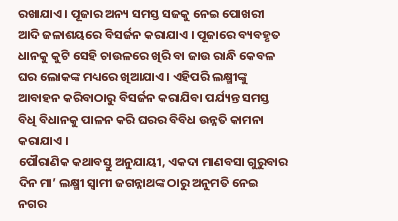ରଖାଯାଏ । ପୂଜାର ଅନ୍ୟ ସମସ୍ତ ସଜକୁ ନେଇ ପୋଖରୀ ଆଦି ଜଳାଶୟରେ ବିସର୍ଜନ କରାଯାଏ । ପୂଜାରେ ବ୍ୟବହୃତ ଧାନକୁ କୁଟି ସେହି ଚାଉଳରେ ଖିରି ବା ଜାଉ ରାନ୍ଧି କେବଳ ଘର ଲୋକଙ୍କ ମଧ୍ୟରେ ଖିଆଯାଏ । ଏହିପରି ଲକ୍ଷ୍ମୀଙ୍କୁ ଆବାହନ କରିବାଠାରୁ ବିସର୍ଜନ କରାଯିବା ପର୍ଯ୍ୟନ୍ତ ସମସ୍ତ ବିଧି ବିଧାନକୁ ପାଳନ କରି ଘରର ବିବିଧ ଉନ୍ନତି କାମନା କରାଯାଏ ।
ପୌରାଣିକ କଥାବସ୍ତୁ ଅନୁଯାୟୀ, ଏକଦା ମାଣବସା ଗୁରୁବାର ଦିନ ମା’ ଲକ୍ଷ୍ମୀ ସ୍ୱାମୀ ଜଗନ୍ନାଥଙ୍କ ଠାରୁ ଅନୁମତି ନେଇ ନଗର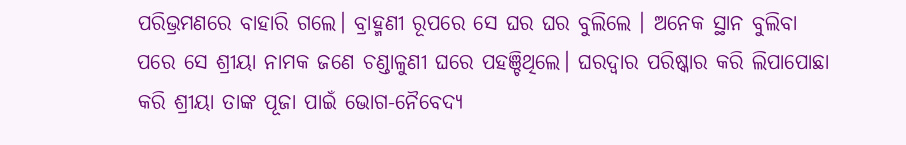ପରିଭ୍ରମଣରେ ବାହାରି ଗଲେ। ବ୍ରାହ୍ମଣୀ ରୂପରେ ସେ ଘର ଘର ବୁଲିଲେ । ଅନେକ ସ୍ଥାନ ବୁଲିବା ପରେ ସେ ଶ୍ରୀୟା ନାମକ ଜଣେ ଚଣ୍ଡାଳୁଣୀ ଘରେ ପହଞ୍ଚିଥିଲେ। ଘରଦ୍ୱାର ପରିଷ୍କାର କରି ଲିପାପୋଛା କରି ଶ୍ରୀୟା ତାଙ୍କ ପୂଜା ପାଇଁ ଭୋଗ-ନୈବେଦ୍ୟ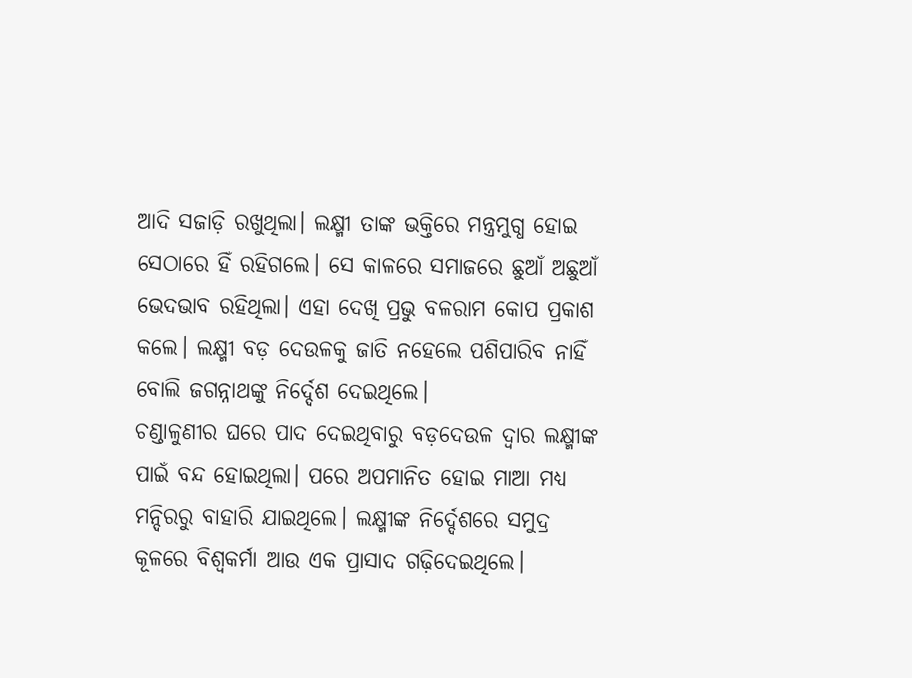ଆଦି ସଜାଡ଼ି ରଖୁଥିଲା। ଲକ୍ଷ୍ମୀ ତାଙ୍କ ଭକ୍ତିରେ ମନ୍ତ୍ରମୁଗ୍ଧ ହୋଇ ସେଠାରେ ହିଁ ରହିଗଲେ। ସେ କାଳରେ ସମାଜରେ ଛୁଆଁ ଅଛୁଆଁ ଭେଦଭାବ ରହିଥିଲା। ଏହା ଦେଖି ପ୍ରଭୁ ବଳରାମ କୋପ ପ୍ରକାଶ କଲେ। ଲକ୍ଷ୍ମୀ ବଡ଼ ଦେଉଳକୁ ଜାତି ନହେଲେ ପଶିପାରିବ ନାହିଁ ବୋଲି ଜଗନ୍ନାଥଙ୍କୁ ନିର୍ଦ୍ଦେଶ ଦେଇଥିଲେ।
ଚଣ୍ଡାଳୁଣୀର ଘରେ ପାଦ ଦେଇଥିବାରୁ ବଡ଼ଦେଉଳ ଦ୍ୱାର ଲକ୍ଷ୍ମୀଙ୍କ ପାଇଁ ବନ୍ଦ ହୋଇଥିଲା। ପରେ ଅପମାନିତ ହୋଇ ମାଆ ମଧ୍ୟ ମନ୍ଦିରରୁ ବାହାରି ଯାଇଥିଲେ। ଲକ୍ଷ୍ମୀଙ୍କ ନିର୍ଦ୍ଦେଶରେ ସମୁଦ୍ର କୂଳରେ ବିଶ୍ୱକର୍ମା ଆଉ ଏକ ପ୍ରାସାଦ ଗଢ଼ିଦେଇଥିଲେ।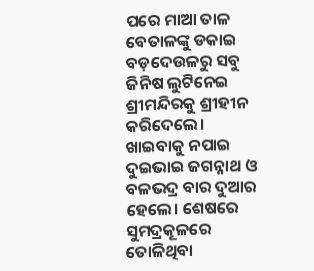ପରେ ମାଆ ତାଳ ବେତାଳଙ୍କୁ ଡକାଇ ବଡ଼ଦେଉଳରୁ ସବୁ ଜିନିଷ ଲୁଟିନେଇ ଶ୍ରୀମନ୍ଦିରକୁ ଶ୍ରୀହୀନ କରିଦେଲେ। ଖାଇବାକୁ ନପାଇ ଦୁଇଭାଇ ଜଗନ୍ନାଥ ଓ ବଳଭଦ୍ର ବାର ଦୁଆର ହେଲେ। ଶେଷରେ ସୁମଦ୍ରକୂଳରେ ତୋଳିଥିବା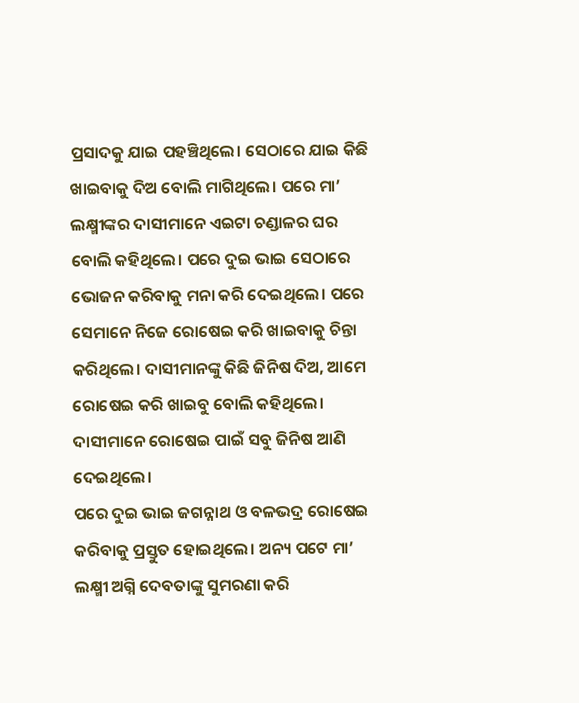ପ୍ରସାଦକୁ ଯାଇ ପହଞ୍ଚିଥିଲେ। ସେଠାରେ ଯାଇ କିଛି ଖାଇବାକୁ ଦିଅ ବୋଲି ମାଗିଥିଲେ। ପରେ ମା’ ଲକ୍ଷ୍ମୀଙ୍କର ଦାସୀମାନେ ଏଇଟା ଚଣ୍ଡାଳର ଘର ବୋଲି କହିଥିଲେ। ପରେ ଦୁଇ ଭାଇ ସେଠାରେ ଭୋଜନ କରିବାକୁ ମନା କରି ଦେଇଥିଲେ। ପରେ ସେମାନେ ନିଜେ ରୋଷେଇ କରି ଖାଇବାକୁ ଚିନ୍ତା କରିଥିଲେ। ଦାସୀମାନଙ୍କୁ କିଛି ଜିନିଷ ଦିଅ, ଆମେ ରୋଷେଇ କରି ଖାଇବୁ ବୋଲି କହିଥିଲେ। ଦାସୀମାନେ ରୋଷେଇ ପାଇଁ ସବୁ ଜିନିଷ ଆଣି ଦେଇଥିଲେ।
ପରେ ଦୁଇ ଭାଇ ଜଗନ୍ନାଥ ଓ ବଳଭଦ୍ର ରୋଷେଇ କରିବାକୁ ପ୍ରସ୍ତୁତ ହୋଇଥିଲେ। ଅନ୍ୟ ପଟେ ମା’ ଲକ୍ଷ୍ମୀ ଅଗ୍ନି ଦେବତାଙ୍କୁ ସୁମରଣା କରି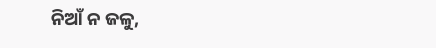ନିଆଁ ନ ଜଳୁ,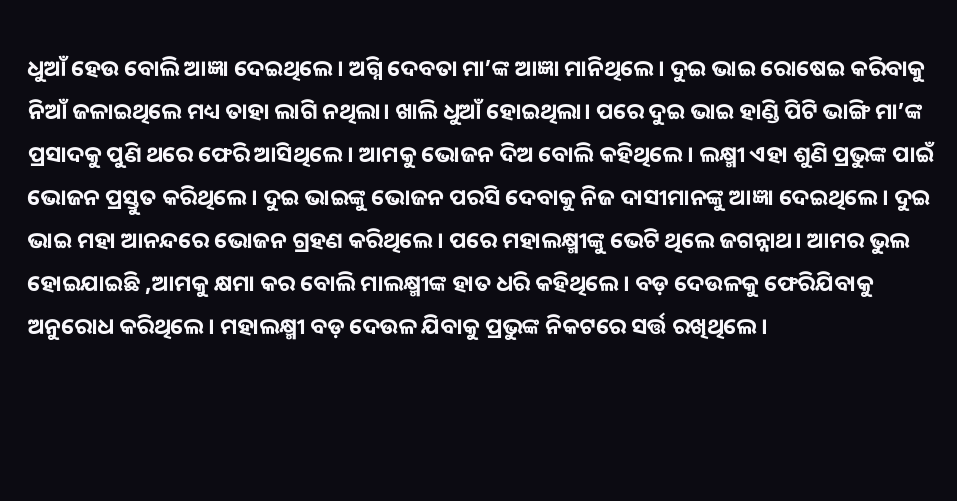ଧୁଆଁ ହେଉ ବୋଲି ଆଜ୍ଞା ଦେଇଥିଲେ। ଅଗ୍ନି ଦେବତା ମା’ଙ୍କ ଆଜ୍ଞା ମାନିଥିଲେ। ଦୁଇ ଭାଇ ରୋଷେଇ କରିବାକୁ ନିଆଁ ଜଳାଇଥିଲେ ମଧ୍ୟ ତାହା ଲାଗି ନଥିଲା। ଖାଲି ଧୁଆଁ ହୋଇଥିଲା। ପରେ ଦୁଇ ଭାଇ ହାଣ୍ଡି ପିଟି ଭାଙ୍ଗି ମା’ଙ୍କ ପ୍ରସାଦକୁ ପୁଣି ଥରେ ଫେରି ଆସିଥିଲେ। ଆମକୁ ଭୋଜନ ଦିଅ ବୋଲି କହିଥିଲେ। ଲକ୍ଷ୍ମୀ ଏହା ଶୁଣି ପ୍ରଭୁଙ୍କ ପାଇଁ ଭୋଜନ ପ୍ରସ୍ତୁତ କରିଥିଲେ। ଦୁଇ ଭାଇଙ୍କୁ ଭୋଜନ ପରସି ଦେବାକୁ ନିଜ ଦାସୀମାନଙ୍କୁ ଆଜ୍ଞା ଦେଇଥିଲେ। ଦୁଇ ଭାଇ ମହା ଆନନ୍ଦରେ ଭୋଜନ ଗ୍ରହଣ କରିଥିଲେ। ପରେ ମହାଲକ୍ଷ୍ମୀଙ୍କୁ ଭେଟି ଥିଲେ ଜଗନ୍ନାଥ। ଆମର ଭୁଲ ହୋଇଯାଇଛି ,ଆମକୁ କ୍ଷମା କର ବୋଲି ମାଲକ୍ଷ୍ମୀଙ୍କ ହାତ ଧରି କହିଥିଲେ। ବଡ଼ ଦେଉଳକୁ ଫେରିଯିବାକୁ ଅନୁରୋଧ କରିଥିଲେ। ମହାଲକ୍ଷ୍ମୀ ବଡ଼ ଦେଉଳ ଯିବାକୁ ପ୍ରଭୁଙ୍କ ନିକଟରେ ସର୍ତ୍ତ ରଖିଥିଲେ।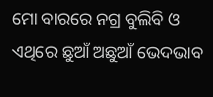ମୋ ବାରରେ ନଗ୍ର ବୁଲିବି ଓ ଏଥିରେ ଛୁଆଁ ଅଛୁଆଁ ଭେଦଭାବ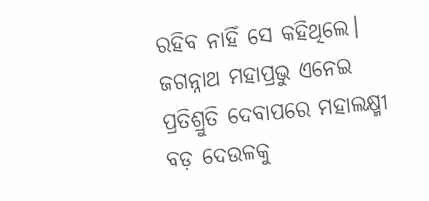ରହିବ ନାହିଁ ସେ କହିଥିଲେ। ଜଗନ୍ନାଥ ମହାପ୍ରଭୁ ଏନେଇ ପ୍ରତିଶ୍ରୁତି ଦେବାପରେ ମହାଲକ୍ଷ୍ମୀ ବଡ଼ ଦେଉଳକୁ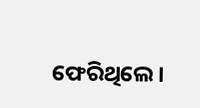ଫେରିଥିଲେ।